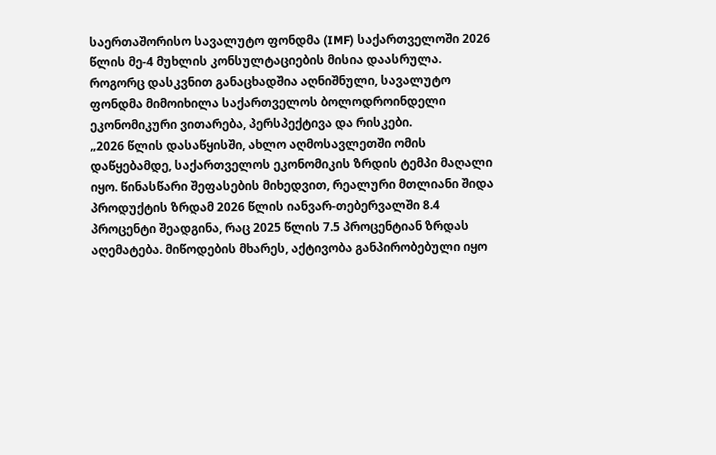საერთაშორისო სავალუტო ფონდმა (IMF) საქართველოში 2026 წლის მე-4 მუხლის კონსულტაციების მისია დაასრულა.
როგორც დასკვნით განაცხადშია აღნიშნული, სავალუტო ფონდმა მიმოიხილა საქართველოს ბოლოდროინდელი ეკონომიკური ვითარება, პერსპექტივა და რისკები.
„2026 წლის დასაწყისში, ახლო აღმოსავლეთში ომის დაწყებამდე, საქართველოს ეკონომიკის ზრდის ტემპი მაღალი იყო. წინასწარი შეფასების მიხედვით, რეალური მთლიანი შიდა პროდუქტის ზრდამ 2026 წლის იანვარ-თებერვალში 8.4 პროცენტი შეადგინა, რაც 2025 წლის 7.5 პროცენტიან ზრდას აღემატება. მიწოდების მხარეს, აქტივობა განპირობებული იყო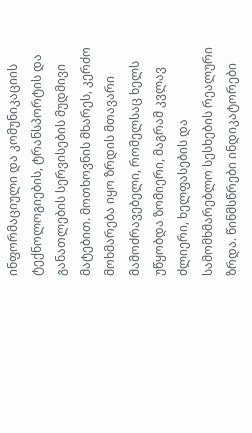ინფორმაციული და კომუნიკაციის ტექნოლოგიების, ტრანსპორტის და განათლების სერვისების მუდმივი მატებით. მოთხოვნის მხარეს, კერძო მოხმარება იყო ზრდის მთავარი მამოძრავებელი, რომელსაც ხელს უწყობდა ზომიერი, მაგრამ კვლავ ძლიერი, ხელფასების და სამომხმარებლო სესხების რეალური ზრდა. წინმსწრები ინდიკატორები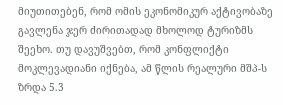მიუთითებენ, რომ ომის ეკონომიკურ აქტივობაზე გავლენა ჯერ ძირითადად მხოლოდ ტურიზმს შეეხო. თუ დავუშვებთ, რომ კონფლიქტი მოკლევადიანი იქნება, ამ წლის რეალური მშპ-ს ზრდა 5.3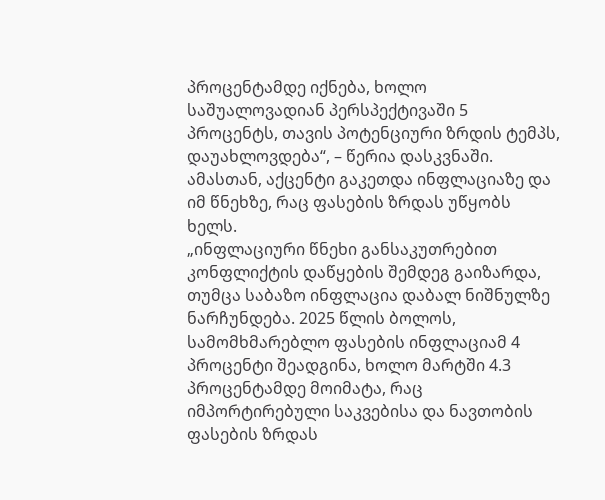პროცენტამდე იქნება, ხოლო საშუალოვადიან პერსპექტივაში 5 პროცენტს, თავის პოტენციური ზრდის ტემპს, დაუახლოვდება“, – წერია დასკვნაში.
ამასთან, აქცენტი გაკეთდა ინფლაციაზე და იმ წნეხზე, რაც ფასების ზრდას უწყობს ხელს.
„ინფლაციური წნეხი განსაკუთრებით კონფლიქტის დაწყების შემდეგ გაიზარდა, თუმცა საბაზო ინფლაცია დაბალ ნიშნულზე ნარჩუნდება. 2025 წლის ბოლოს, სამომხმარებლო ფასების ინფლაციამ 4 პროცენტი შეადგინა, ხოლო მარტში 4.3 პროცენტამდე მოიმატა, რაც იმპორტირებული საკვებისა და ნავთობის ფასების ზრდას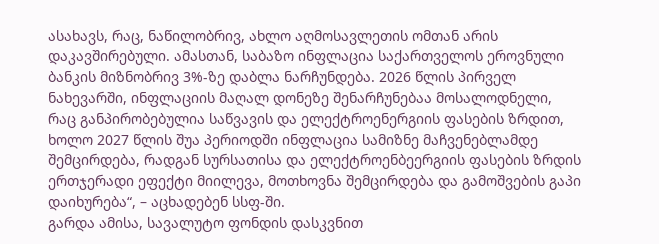ასახავს, რაც, ნაწილობრივ, ახლო აღმოსავლეთის ომთან არის დაკავშირებული. ამასთან, საბაზო ინფლაცია საქართველოს ეროვნული ბანკის მიზნობრივ 3%-ზე დაბლა ნარჩუნდება. 2026 წლის პირველ ნახევარში, ინფლაციის მაღალ დონეზე შენარჩუნებაა მოსალოდნელი, რაც განპირობებულია საწვავის და ელექტროენერგიის ფასების ზრდით, ხოლო 2027 წლის შუა პერიოდში ინფლაცია სამიზნე მაჩვენებლამდე შემცირდება, რადგან სურსათისა და ელექტროენბეერგიის ფასების ზრდის ერთჯერადი ეფექტი მიილევა, მოთხოვნა შემცირდება და გამოშვების გაპი დაიხურება“, – აცხადებენ სსფ-ში.
გარდა ამისა, სავალუტო ფონდის დასკვნით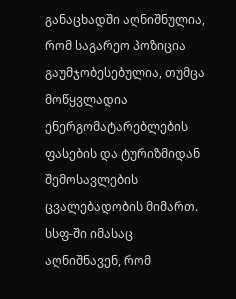განაცხადში აღნიშნულია, რომ საგარეო პოზიცია გაუმჯობესებულია, თუმცა მოწყვლადია ენერგომატარებლების ფასების და ტურიზმიდან შემოსავლების ცვალებადობის მიმართ.
სსფ-ში იმასაც აღნიშნავენ, რომ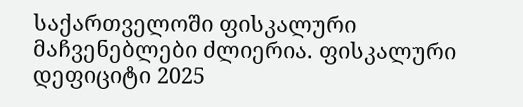საქართველოში ფისკალური მაჩვენებლები ძლიერია. ფისკალური დეფიციტი 2025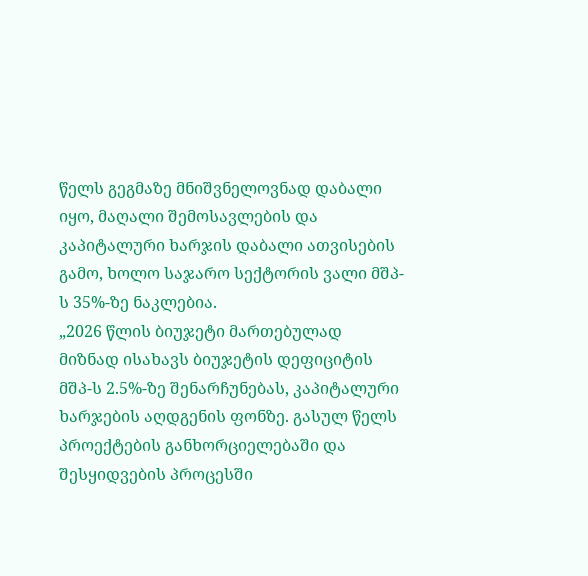წელს გეგმაზე მნიშვნელოვნად დაბალი იყო, მაღალი შემოსავლების და კაპიტალური ხარჯის დაბალი ათვისების გამო, ხოლო საჯარო სექტორის ვალი მშპ-ს 35%-ზე ნაკლებია.
„2026 წლის ბიუჯეტი მართებულად მიზნად ისახავს ბიუჯეტის დეფიციტის მშპ-ს 2.5%-ზე შენარჩუნებას, კაპიტალური ხარჯების აღდგენის ფონზე. გასულ წელს პროექტების განხორციელებაში და შესყიდვების პროცესში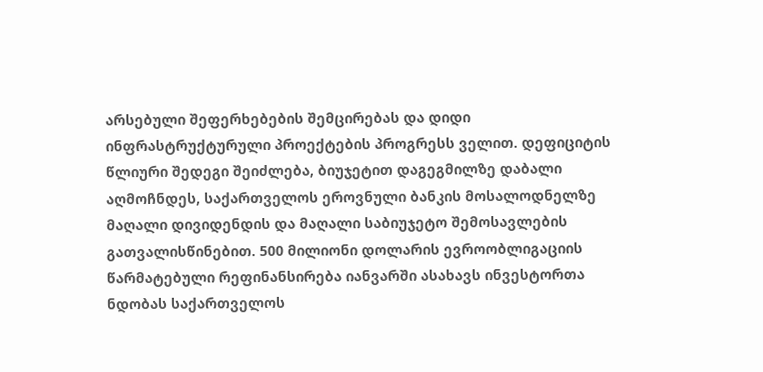არსებული შეფერხებების შემცირებას და დიდი ინფრასტრუქტურული პროექტების პროგრესს ველით. დეფიციტის წლიური შედეგი შეიძლება, ბიუჯეტით დაგეგმილზე დაბალი აღმოჩნდეს, საქართველოს ეროვნული ბანკის მოსალოდნელზე მაღალი დივიდენდის და მაღალი საბიუჯეტო შემოსავლების გათვალისწინებით. 500 მილიონი დოლარის ევროობლიგაციის წარმატებული რეფინანსირება იანვარში ასახავს ინვესტორთა ნდობას საქართველოს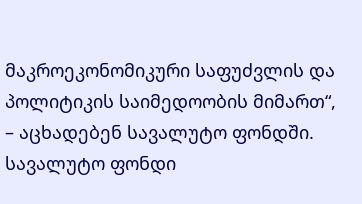მაკროეკონომიკური საფუძვლის და პოლიტიკის საიმედოობის მიმართ“, – აცხადებენ სავალუტო ფონდში.
სავალუტო ფონდი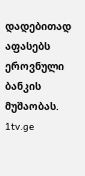დადებითად აფასებს ეროვნული ბანკის მუშაობას.
1tv.ge